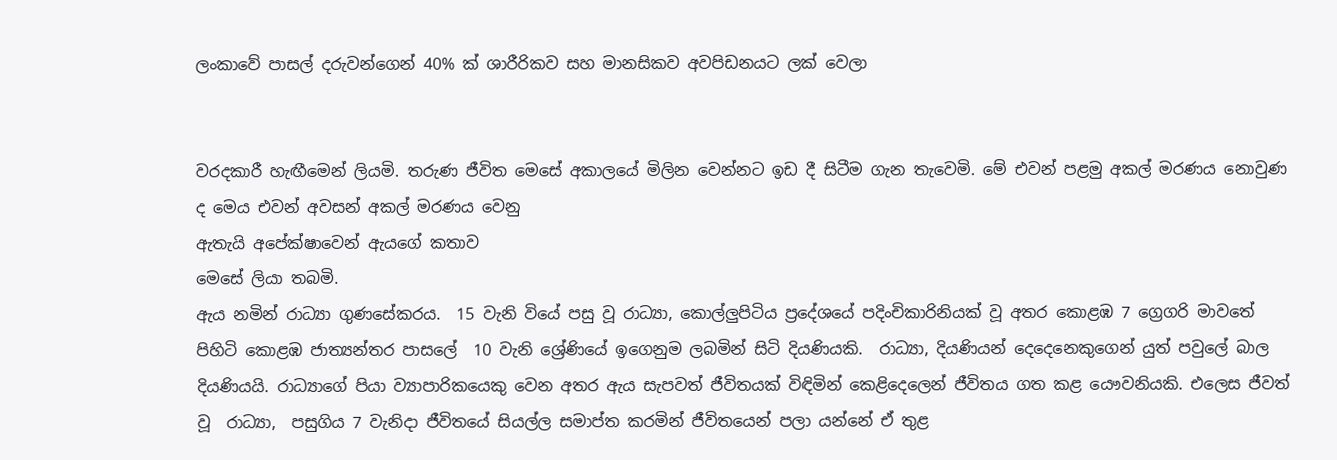ලංකාවේ පාසල් දරුවන්ගෙන් 40% ක් ශාරීරිකව සහ මානසිකව අවපිඩනයට ලක් වෙලා


වරදකාරී හැඟීමෙන් ලියමි. තරුණ ජීවිත මෙසේ අකාලයේ මිලින වෙන්නට ඉඩ දී සිටීම ගැන තැවෙමි. මේ එවන් පළමු අකල් මරණය නොවුණ ද මෙය එවන් අවසන් අකල් මරණය වෙනු
ඇතැයි අපේක්ෂාවෙන් ඇයගේ කතාව
මෙසේ ලියා තබමි.
ඇය නමින් රාධ්‍යා ගුණසේකරය.  15 වැනි වියේ පසු වූ රාධ්‍යා, කොල්ලුපිටිය ප්‍රදේශයේ පදිංචිකාරිනියක් වූ අතර කොළඹ 7 ග්‍රෙගරි මාවතේ පිහිටි කොළඹ ජාත්‍යන්තර පාසලේ  10 වැනි ශ්‍රේණියේ ඉගෙනුම ලබමින් සිටි දියණියකි.  රාධ්‍යා, දියණියන් දෙදෙනෙකුගෙන් යුත් පවුලේ බාල දියණියයි. රාධ්‍යාගේ පියා ව්‍යාපාරිකයෙකු වෙන අතර ඇය සැපවත් ජීවිතයක් විඳිමින් කෙළිදෙලෙන් ජීවිතය ගත කළ යෞවනියකි. එලෙස ජීවත් වූ  රාධ්‍යා,  පසුගිය 7 වැනිදා ජීවිතයේ සියල්ල සමාප්ත කරමින් ජීවිතයෙන් පලා යන්නේ ඒ තුළ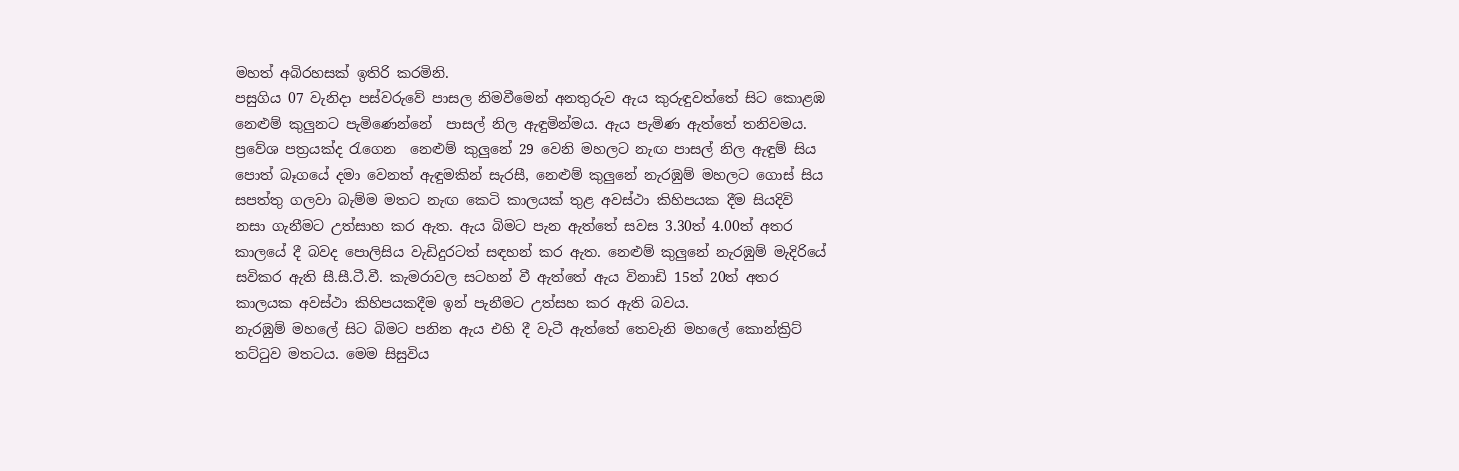මහත් අබිරහසක් ඉතිරි කරමිනි.
පසුගිය 07 වැනිදා පස්වරුවේ පාසල නිමවීමෙන් අනතුරුව ඇය කුරුඳුවත්තේ සිට කොළඹ නෙළුම් කුලුනට පැමිණෙන්නේ  පාසල් නිල ඇඳුමින්මය. ඇය පැමිණ ඇත්තේ තනිවමය. ප්‍රවේශ පත්‍රයක්ද රැගෙන  නෙළුම් කුලුනේ 29 වෙනි මහලට නැඟ පාසල් නිල ඇඳුම් සිය පොත් බෑගයේ දමා වෙනත් ඇඳුමකින් සැරසී, නෙළුම් කුලුනේ නැරඹුම් මහලට ගොස් සිය සපත්තු ගලවා බැම්ම මතට නැඟ කෙටි කාලයක් තුළ අවස්ථා කිහිපයක දීම සියදිවි නසා ගැනීමට උත්සාහ කර ඇත. ඇය බිමට පැන ඇත්තේ සවස 3.30ත් 4.00ත් අතර කාලයේ දී බවද පොලිසිය වැඩිදුරටත් සඳහන් කර ඇත. නෙළුම් කුලුනේ නැරඹුම් මැදිරියේ සවිකර ඇති සී.සී.ටී.වී. කැමරාවල සටහන් වී ඇත්තේ ඇය විනාඩි 15ත් 20ත් අතර කාලයක අවස්ථා කිහිපයකදීම ඉන් පැනීමට උත්සහ කර ඇති බවය.
නැරඹුම් මහලේ සිට බිමට පනින ඇය එහි දී වැටී ඇත්තේ තෙවැනි මහලේ කොන්ක්‍රිට් තට්ටුව මතටය. මෙම සිසුවිය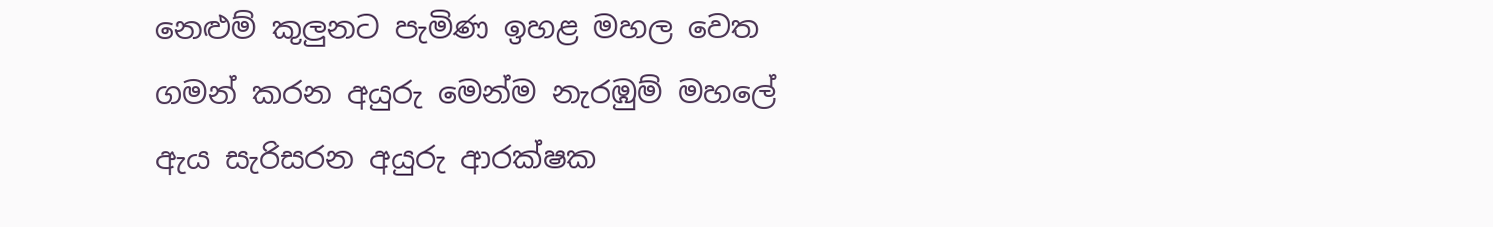නෙළුම් කුලුනට පැමිණ ඉහළ මහල වෙත ගමන් කරන අයුරු මෙන්ම නැරඹුම් මහලේ ඇය සැරිසරන අයුරු ආරක්ෂක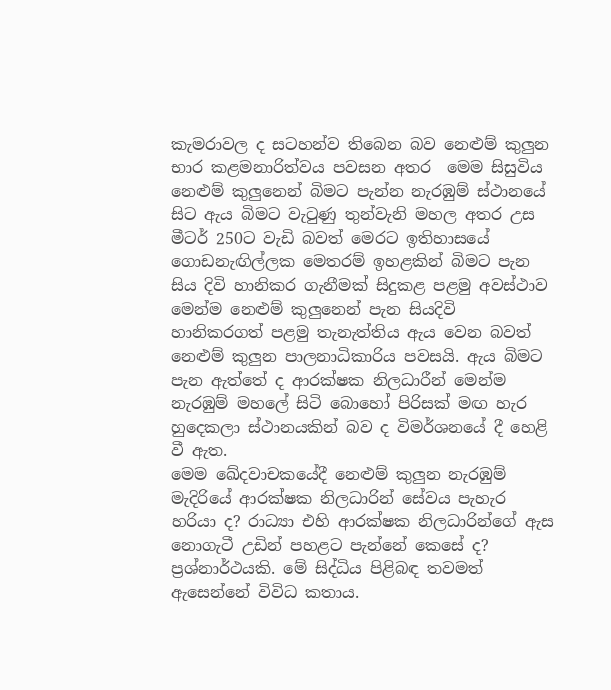කැමරාවල ද සටහන්ව තිබෙන බව නෙළුම් කුලුන භාර කළමනාරිත්වය පවසන අතර  මෙම සිසුවිය නෙළුම් කුලුනෙන් බිමට පැන්න නැරඹුම් ස්ථානයේ සිට ඇය බිමට වැටුණු තුන්වැනි මහල අතර උස මීටර් 250ට වැඩි බවත් මෙරට ඉතිහාසයේ ගොඩනැඟිල්ලක මෙතරම් ඉහළකින් බිමට පැන සිය දිවි හානිකර ගැනීමක් සිදුකළ පළමු අවස්ථාව මෙන්ම නෙළුම් කුලුනෙන් පැන සියදිවි හානිකරගත් පළමු තැනැත්තිය ඇය වෙන බවත් නෙළුම් කුලුන පාලනාධිකාරිය පවසයි. ඇය බිමට පැන ඇත්තේ ද ආරක්ෂක නිලධාරීන් මෙන්ම නැරඹුම් මහලේ සිටි බොහෝ පිරිසක් මඟ හැර හුදෙකලා ස්ථානයකින් බව ද විමර්ශනයේ දී හෙළි වී ඇත.
මෙම ඛේදවාචකයේදී නෙළුම් කුලුන නැරඹුම් මැදිරියේ ආරක්ෂක නිලධාරින් සේවය පැහැර හරියා ද? රාධ්‍යා එහි ආරක්ෂක නිලධාරින්ගේ ඇස නොගැටී උඩින් පහළට පැන්නේ කෙසේ ද?  ප්‍රශ්නාර්ථයකි. මේ සිද්ධිය පිළිබඳ තවමත් ඇසෙන්නේ විවිධ කතාය.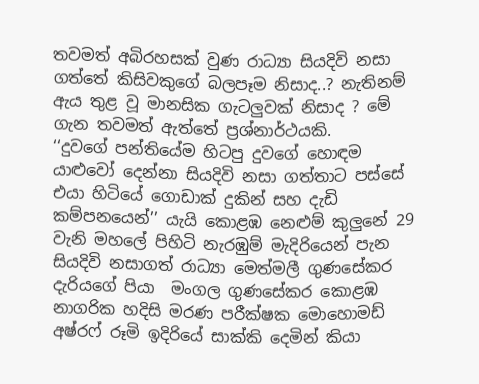තවමත් අබිරහසක් වුණ රාධ්‍යා සියදිවි නසා ගත්තේ කිසිවකුගේ බලපෑම නිසාද..? නැතිනම් ඇය තුළ වූ මානසික ගැටලුවක් නිසාද ? මේ ගැන තවමත් ඇත්තේ ප්‍රශ්නාර්ථයකි.
‘‘දුවගේ පන්තියේම හිටපු දුවගේ හොඳම යාළුවෝ දෙන්නා සියදිවි නසා ගත්තාට පස්සේ එයා හිටියේ ගොඩාක් දුකින් සහ දැඩි කම්පනයෙන්’’ යැයි කොළඹ නෙළුම් කුලුනේ 29 වැනි මහලේ පිහිටි නැරඹුම් මැදිරියෙන් පැන සියදිවි නසාගත් රාධ්‍යා මෙත්මලී ගුණසේකර දැරියගේ පියා  මංගල ගුණසේකර කොළඹ නාගරික හදිසි මරණ පරීක්ෂක මොහොමඩ් අෂ්රෆ් රූමි ඉදිරියේ සාක්කි දෙමින් කියා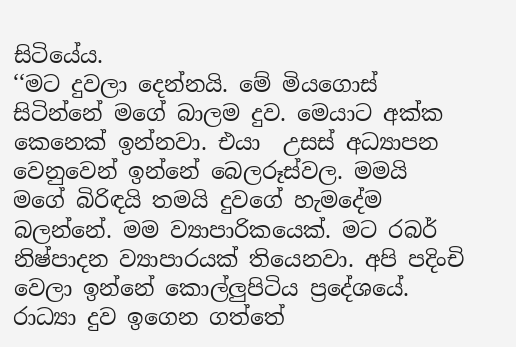සිටියේය.
‘‘මට දුවලා දෙන්නයි. මේ මියගොස් සිටින්නේ මගේ බාලම දුව. මෙයාට අක්ක කෙනෙක් ඉන්නවා. එයා  උසස් අධ්‍යාපන වෙනුවෙන් ඉන්නේ බෙලරූස්වල. මමයි මගේ බිරිඳයි තමයි දුවගේ හැමදේම බලන්නේ. මම ව්‍යාපාරිකයෙක්. මට රබර් නිෂ්පාදන ව්‍යාපාරයක් තියෙනවා. අපි පදිංචි වෙලා ඉන්නේ කොල්ලුපිටිය ප්‍රදේශයේ. රාධ්‍යා දුව ඉගෙන ගත්තේ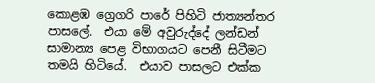කොළඹ ග්‍රෙගරි පාරේ පිහිටි ජාත්‍යන්තර පාසලේ.  එයා මේ අවුරුද්දේ ලන්ඩන් සාමාන්‍ය පෙළ විභාගයට පෙනී සිටීමට තමයි හිටියේ.  එයාව පාසලට එක්ක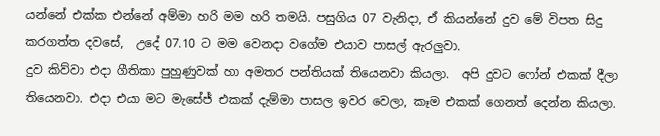යන්නේ එක්ක එන්නේ අම්මා හරි මම හරි තමයි. පසුගිය 07 වැනිදා, ඒ කියන්නේ දුව මේ විපත සිදු කරගත්ත දවසේ,  උදේ 07.10 ට මම වෙනදා වගේම එයාව පාසල් ඇරලුවා.
දුව කිව්වා එදා ගීතිකා පුහුණුවක් හා අමතර පන්තියක් තියෙනවා කියලා.  අපි දුවට ෆෝන් එකක් දීලා තියෙනවා. එදා එයා මට මැසේජ් එකක් දැම්මා පාසල ඉවර වෙලා, කෑම එකක් ගෙනත් දෙන්න කියලා.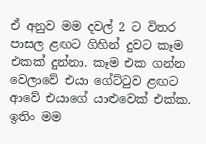ඒ අනුව මම දවල් 2 ට විතර පාසල ළඟට ගිහින් දුවට කෑම එකක් දුන්නා. කෑම එක ගන්න වෙලාවේ එයා ගේට්ටුව ළඟට ආවේ එයාගේ යාළුවෙක් එක්ක. ඉතිං මම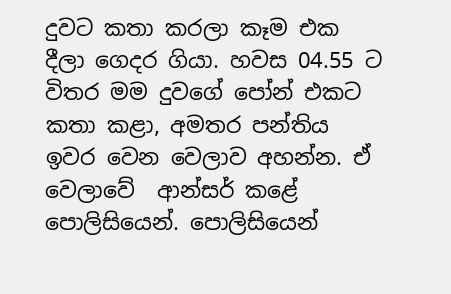දුවට කතා කරලා කෑම එක දීලා ගෙදර ගියා. හවස 04.55 ට විතර මම දුවගේ පෝන් එකට කතා කළා, අමතර පන්තිය ඉවර වෙන වෙලාව අහන්න. ඒ වෙලාවේ  ආන්සර් කළේ පොලිසියෙන්. පොලිසියෙන්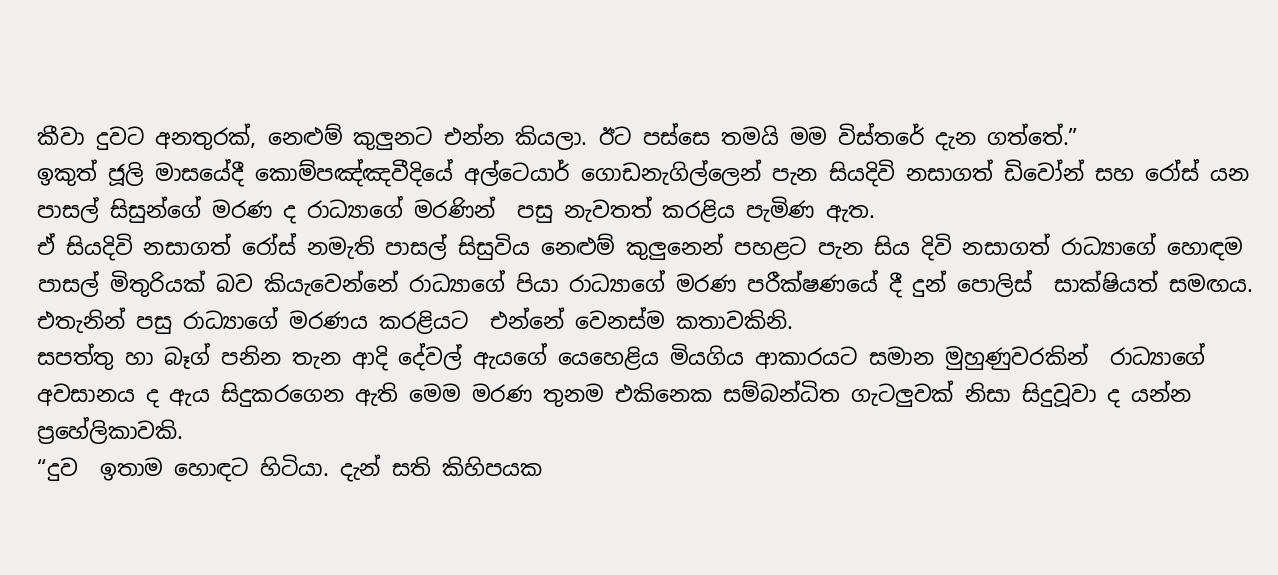කීවා දුවට අනතුරක්, නෙළුම් කුලුනට එන්න කියලා. ඊට පස්සෙ තමයි මම විස්තරේ දැන ගත්තේ.”
ඉකුත් ජූලි මාසයේදී කොම්පඤ්ඤවීදියේ අල්ටෙයාර් ගොඩනැගිල්ලෙන් පැන සියදිවි නසාගත් ඩිවෝන් සහ රෝස් යන පාසල් සිසුන්ගේ මරණ ද රාධ්‍යාගේ මරණින්  පසු නැවතත් කරළිය පැමිණ ඇත.
ඒ සියදිවි නසාගත් රෝස් නමැති පාසල් සිසුවිය නෙළුම් කුලුනෙන් පහළට පැන සිය දිවි නසාගත් රාධ්‍යාගේ හොඳම පාසල් මිතුරියක් බව කියැවෙන්නේ රාධ්‍යාගේ පියා රාධ්‍යාගේ මරණ පරීක්ෂණයේ දී දුන් පොලිස්  සාක්ෂියත් සමඟය. එතැනින් පසු රාධ්‍යාගේ මරණය කරළියට  එන්නේ වෙනස්ම කතාවකිනි.
සපත්තු හා බෑග් පනින තැන ආදි දේවල් ඇයගේ යෙහෙළිය මියගිය ආකාරයට සමාන මුහුණුවරකින්  රාධ්‍යාගේ අවසානය ද ඇය සිදුකරගෙන ඇති මෙම මරණ තුනම එකිනෙක සම්බන්ධිත ගැටලුවක් නිසා සිදුවූවා ද යන්න ප්‍රහේලිකාවකි.
“දුව  ඉතාම හොඳට හිටියා. දැන් සති කිහිපයක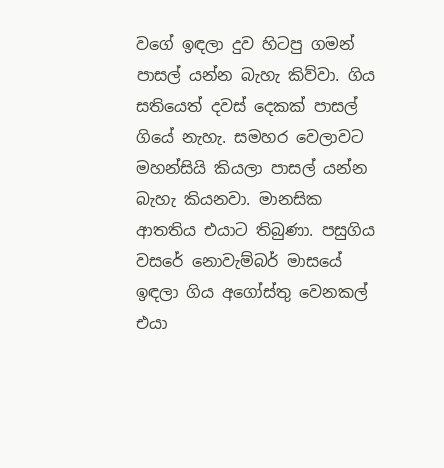වගේ ඉඳලා දුව හිටපු ගමන් පාසල් යන්න බැහැ කිව්වා. ගිය සතියෙත් දවස් දෙකක් පාසල් ගියේ නැහැ. සමහර වෙලාවට මහන්සියි කියලා පාසල් යන්න බැහැ කියනවා. මානසික ආතතිය එයාට තිබුණා. පසුගිය වසරේ නොවැම්බර් මාසයේ ඉඳලා ගිය අගෝස්තු වෙනකල් එයා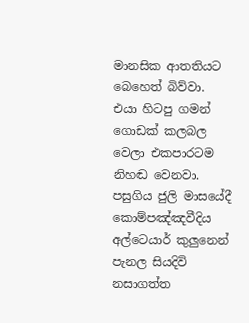මානසික ආතතියට බෙහෙත් බිව්වා. එයා හිටපු ගමන් ගොඩක් කලබල වෙලා එකපාරටම නිහඬ වෙනවා. පසුගිය ජුලි මාසයේදී කොම්පඤ්ඤවීදිය අල්ටෙයාර් කුලුනෙන් පැනල සියදිවි නසාගත්ත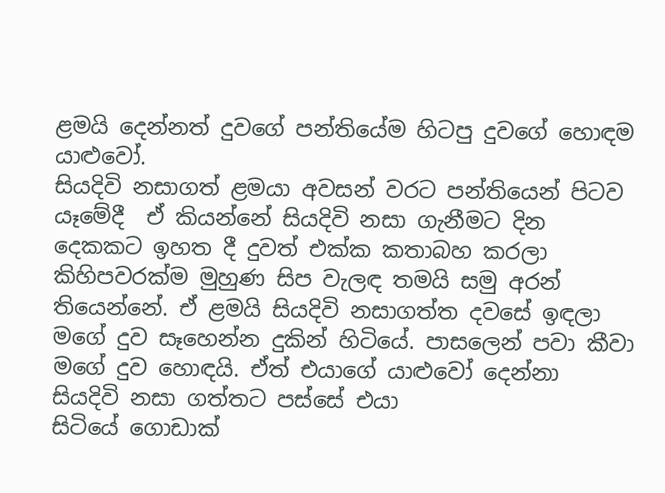ළමයි දෙන්නත් දුවගේ පන්තියේම හිටපු දුවගේ හොඳම යාළුවෝ.
සියදිවි නසාගත් ළමයා අවසන් වරට පන්තියෙන් පිටව යෑමේදී  ඒ කියන්නේ සියදිවි නසා ගැනීමට දින දෙකකට ඉහත දී දුවත් එක්ක කතාබහ කරලා කිහිපවරක්ම මුහුණ සිප වැලඳ තමයි සමු අරන් තියෙන්නේ. ඒ ළමයි සියදිවි නසාගත්ත දවසේ ඉඳලා මගේ දුව සෑහෙන්න දුකින් හිටියේ. පාසලෙන් පවා කීවා මගේ දුව හොඳයි. ඒත් එයාගේ යාළුවෝ දෙන්නා  සියදිවි නසා ගත්තට පස්සේ එයා
සිටියේ ගොඩාක්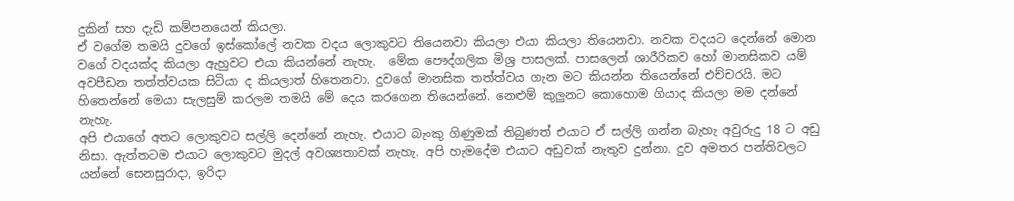දුකින් සහ දැඩි කම්පනයෙන් කියලා.
ඒ වගේම තමයි දුවගේ ඉස්කෝලේ නවක වදය ලොකුවට තියෙනවා කියලා එයා කියලා තියෙනවා. නවක වදයට දෙන්නේ මොන වගේ වදයක්ද කියලා ඇහුවට එයා කියන්නේ නැහැ.  මේක පෞද්ගලික මිශ්‍ර පාසලක්. පාසලෙන් ශාරීරිකව හෝ මානසිකව යම්  අවපීඩන තත්ත්වයක සිටියා ද කියලාත් හිතෙනවා. දුවගේ මානසික තත්ත්වය ගැන මට කියන්න තියෙන්නේ එච්චරයි. මට හිතෙන්නේ මෙයා සැලසුම් කරලම තමයි මේ දෙය කරගෙන තියෙන්නේ. නෙළුම් කුලුනට කොහොම ගියාද කියලා මම දන්නේ නැහැ.
අපි එයාගේ අතට ලොකුවට සල්ලි දෙන්නේ නැහැ. එයාට බැංකු ගිණුමක් තිබුණත් එයාට ඒ සල්ලි ගන්න බැහැ අවුරුදු 18 ට අඩු නිසා. ඇත්තටම එයාට ලොකුවට මුදල් අවශ්‍යතාවක් නැහැ. අපි හැමදේම එයාට අඩුවක් නැතුව දුන්නා. දුව අමතර පන්තිවලට යන්නේ සෙනසුරාදා, ඉරිදා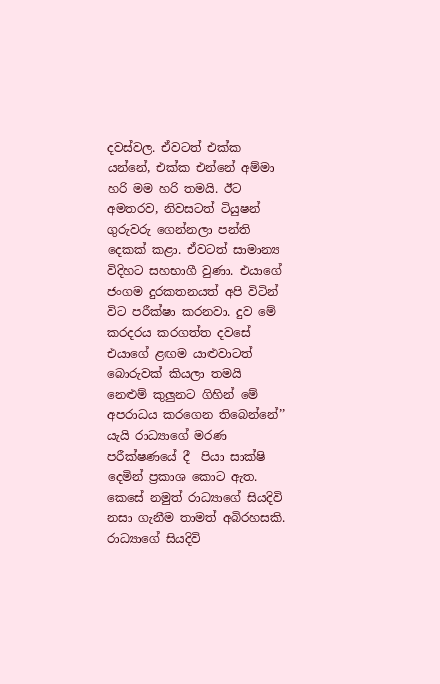දවස්වල. ඒවටත් එක්ක යන්නේ, එක්ක එන්නේ අම්මා හරි මම හරි තමයි. ඊට අමතරව, නිවසටත් ටියුෂන් ගුරුවරු ගෙන්නලා පන්ති දෙකක් කළා. ඒවටත් සාමාන්‍ය විදිහට සහභාගී වුණා. එයාගේ ජංගම දුරකතනයත් අපි විටින් විට පරීක්ෂා කරනවා. දුව මේ කරදරය කරගත්ත දවසේ  එයාගේ ළඟම යාළුවාටත් බොරුවක් කියලා තමයි නෙළුම් කුලුනට ගිහින් මේ අපරාධය කරගෙන තිබෙන්නේ’’ යැයි රාධ්‍යාගේ මරණ පරීක්ෂණයේ දී  පියා සාක්ෂි දෙමින් ප්‍රකාශ කොට ඇත.
කෙසේ නමුත් රාධ්‍යාගේ සියදිවි නසා ගැනීම තාමත් අබිරහසකි. රාධ්‍යාගේ සියදිවි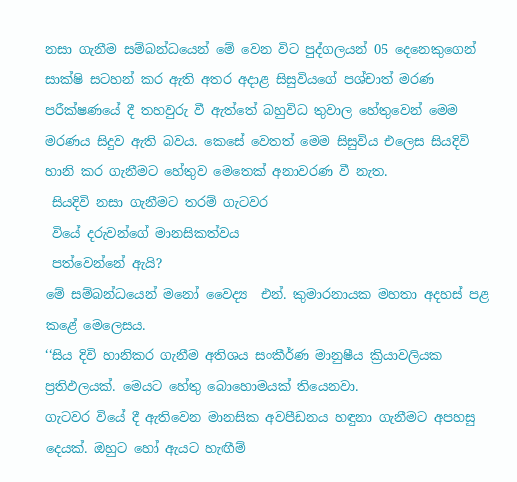නසා ගැනීම සම්බන්ධයෙන් මේ වෙන විට පුද්ගලයන් 05 දෙනෙකුගෙන් සාක්ෂි සටහන් කර ඇති අතර අදාළ සිසුවියගේ පශ්චාත් මරණ පරීක්ෂණයේ දී තහවුරු වී ඇත්තේ බහුවිධ තුවාල හේතුවෙන් මෙම මරණය සිදුව ඇති බවය. කෙසේ වෙතත් මෙම සිසුවිය එලෙස සියදිවි හානි කර ගැනීමට හේතුව මෙතෙක් අනාවරණ වී නැත.
 සියදිවි නසා ගැනීමට තරම් ගැටවර
 වියේ දරුවන්ගේ මානසිකත්වය
 පත්වෙන්නේ ඇයි?
මේ සම්බන්ධයෙන් මනෝ වෛද්‍ය  එන්. කුමාරනායක මහතා අදහස් පළ කළේ මෙලෙසය.
‘‘සිය දිවි හානිකර ගැනීම අතිශය සංකීර්ණ මානුෂීය ක්‍රියාවලියක ප්‍රතිඵලයක්. මෙයට හේතු බොහොමයක් තියෙනවා.
ගැටවර වියේ දී ඇතිවෙන මානසික අවපීඩනය හඳුනා ගැනීමට අපහසු දෙයක්. ඔහුට හෝ ඇයට හැඟීම්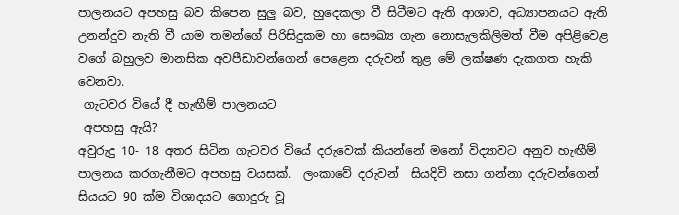පාලනයට අපහසු බව කිපෙන සුලු බව, හුදෙකලා වී සිටීමට ඇති ආශාව, අධ්‍යාපනයට ඇති උනන්දුව නැති වී යාම තමන්ගේ පිරිසිදුකම හා සෞඛ්‍ය ගැන නොසැලකිලිමත් වීම අපිළිවෙළ වගේ බහුලව මානසික අවපීඩාවන්ගෙන් පෙළෙන දරුවන් තුළ මේ ලක්ෂණ දැකගත හැකි වෙනවා.
 ගැටවර වියේ දී හැඟීම් පාලනයට
 අපහසු ඇයි?
අවුරුදු 10- 18 අතර සිටින ගැටවර වියේ දරුවෙක් කියන්නේ මනෝ විද්‍යාවට අනුව හැඟීම් පාලනය කරගැනීමට අපහසු වයසක්.  ලංකාවේ දරුවන්  සියදිවි නසා ගන්නා දරුවන්ගෙන් සියයට 90 ක්ම විශාදයට ගොදුරු වූ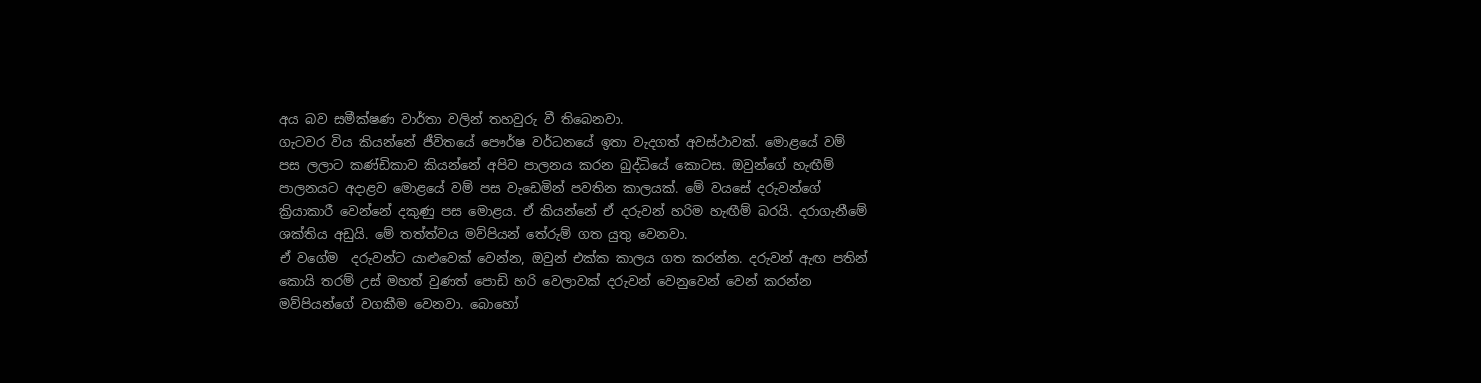අය බව සමීක්ෂණ වාර්තා වලින් තහවුරු වී තිබෙනවා.
ගැටවර විය කියන්නේ ජීවිතයේ පෞර්ෂ වර්ධනයේ ඉතා වැදගත් අවස්ථාවක්. මොළයේ වම් පස ලලාට කණ්ඩිකාව කියන්නේ අපිව පාලනය කරන බුද්ධියේ කොටස. ඔවුන්ගේ හැඟීම් පාලනයට අදාළව මොළයේ වම් පස වැඩෙමින් පවතින කාලයක්. මේ වයසේ දරුවන්ගේ ක්‍රියාකාරී වෙන්නේ දකුණු පස මොළය. ඒ කියන්නේ ඒ දරුවන් හරිම හැඟීම් බරයි. දරාගැනීමේ ශක්තිය අඩුයි. මේ තත්ත්වය මව්පියන් තේරුම් ගත යුතු වෙනවා.
ඒ වගේම  දරුවන්ට යාළුවෙක් වෙන්න, ඔවුන් එක්ක කාලය ගත කරන්න. දරුවන් ඇඟ පතින් කොයි තරම් උස් මහත් වුණත් පොඩි හරි වෙලාවක් දරුවන් වෙනුවෙන් වෙන් කරන්න මව්පියන්ගේ වගකීම වෙනවා. බොහෝ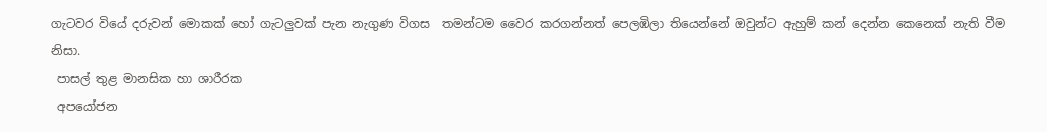ගැටවර වියේ දරුවන් මොකක් හෝ ගැටලුවක් පැන නැගුණ විගස  තමන්ටම වෛර කරගන්නත් පෙලඹිලා තියෙන්නේ ඔවුන්ට ඇහුම් කන් දෙන්න කෙනෙක් නැති වීම නිසා.
 පාසල් තුළ මානසික හා ශාරීරක
 අපයෝජන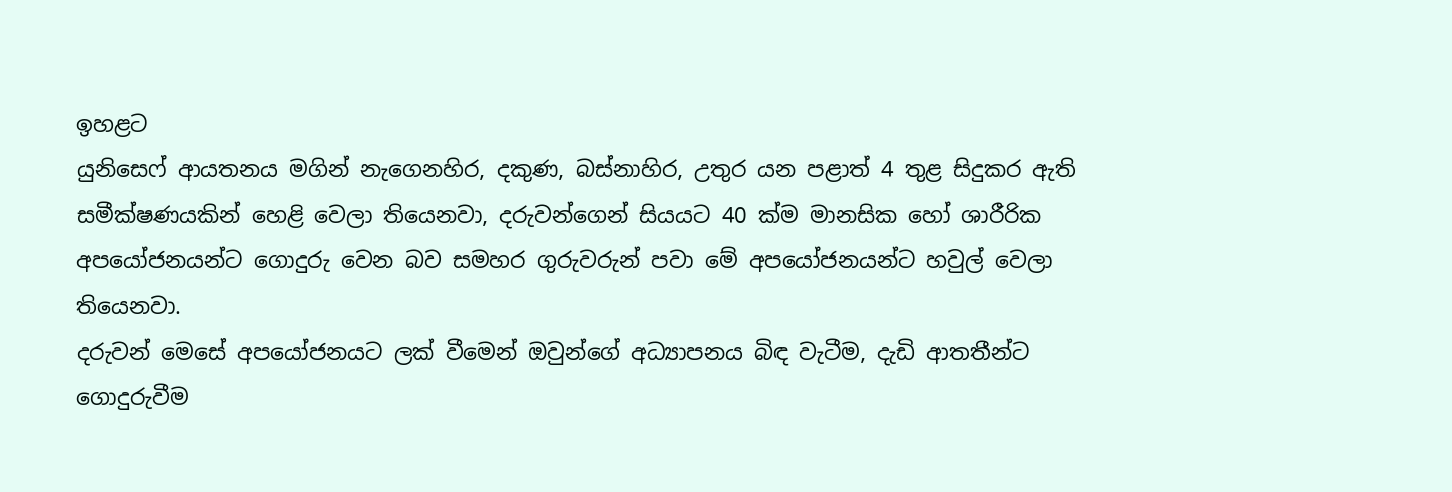ඉහළට
යුනිසෙෆ් ආයතනය මගින් නැගෙනහිර, දකුණ, බස්නාහිර, උතුර යන පළාත් 4 තුළ සිදුකර ඇති සමීක්ෂණයකින් හෙළි වෙලා තියෙනවා, දරුවන්ගෙන් සියයට 40 ක්ම මානසික හෝ ශාරීරික
අපයෝජනයන්ට ගොදුරු වෙන බව සමහර ගුරුවරුන් පවා මේ අපයෝජනයන්ට හවුල් වෙලා තියෙනවා.
දරුවන් මෙසේ අපයෝජනයට ලක් වීමෙන් ඔවුන්ගේ අධ්‍යාපනය බිඳ වැටීම, දැඩි ආතතීන්ට ගොදුරුවීම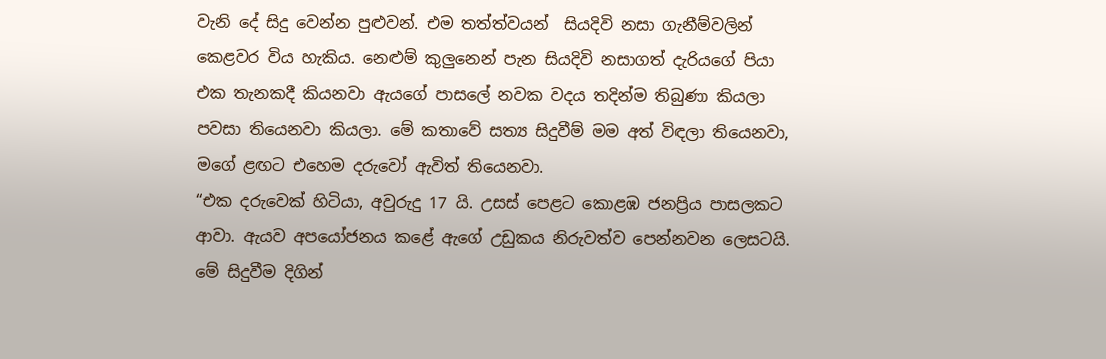වැනි දේ සිදු වෙන්න පුළුවන්. එම තත්ත්වයන්  සියදිවි නසා ගැනීම්වලින් කෙළවර විය හැකිය. නෙළුම් කුලුනෙන් පැන සියදිවි නසාගත් දැරියගේ පියා එක තැනකදී කියනවා ඇයගේ පාසලේ නවක වදය තදින්ම තිබුණා කියලා පවසා තියෙනවා කියලා. මේ කතාවේ සත්‍ය සිදුවීම් මම අත් විඳලා තියෙනවා, මගේ ළඟට එහෙම දරුවෝ ඇවිත් තියෙනවා.
“එක දරුවෙක් හිටියා, අවුරුදු 17 යි. උසස් පෙළට කොළඹ ජනප්‍රිය පාසලකට ආවා. ඇයව අපයෝජනය කළේ ඇගේ උඩුකය නිරුවත්ව පෙන්නවන ලෙසටයි. මේ සිදුවීම දිගින්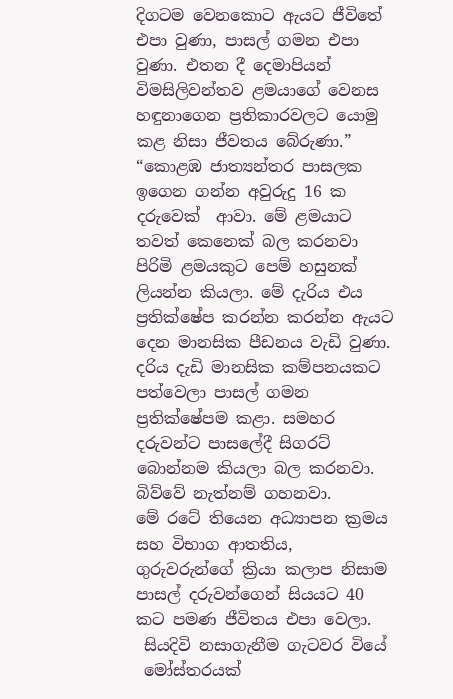දිගටම වෙනකොට ඇයට ජීවිතේ එපා වුණා, පාසල් ගමන එපා වුණා. එතන දී දෙමාපියන් විමසිලිවන්තව ළමයාගේ වෙනස හඳුනාගෙන ප්‍රතිකාරවලට යොමු කළ නිසා ජීවතය බේරුණා.”
“කොළඹ ජාත්‍යන්තර පාසලක ඉගෙන ගන්න අවුරුදු 16 ක දරුවෙක්  ආවා. මේ ළමයාට තවත් කෙනෙක් බල කරනවා පිරිමි ළමයකුට පෙම් හසුනක් ලියන්න කියලා. මේ දැරිය එය ප්‍රතික්ෂේප කරන්න කරන්න ඇයට දෙන මානසික පීඩනය වැඩි වුණා. දරිය දැඩි මානසික කම්පනයකට පත්වෙලා පාසල් ගමන ප්‍රතික්ෂේපම කළා. සමහර දරුවන්ට පාසලේදී සිගරට්
බොන්නම කියලා බල කරනවා. බිව්වේ නැත්නම් ගහනවා.
මේ රටේ තියෙන අධ්‍යාපන ක්‍රමය සහ විභාග ආතතිය, ගුරුවරුන්ගේ ක්‍රියා කලාප නිසාම පාසල් දරුවන්ගෙන් සියයට 40 කට පමණ ජීවිතය එපා වෙලා.
 සියදිවි නසාගැනීම ගැටවර වියේ
 මෝස්තරයක්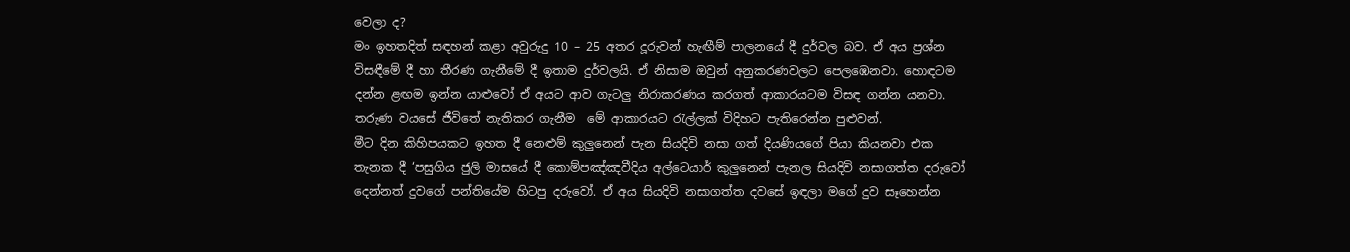වෙලා ද?
මං ඉහතදිත් සඳහන් කළා අවුරුදු 10 – 25 අතර දූරුවන් හැඟීම් පාලනයේ දී දුර්වල බව. ඒ අය ප්‍රශ්න විසඳීමේ දී හා තීරණ ගැනීමේ දී ඉතාම දුර්වලයි. ඒ නිසාම ඔවුන් අනුකරණවලට පෙලඹෙනවා. හොඳටම දන්න ළඟම ඉන්න යාළුවෝ ඒ අයට ආව ගැටලු නිරාකරණය කරගත් ආකාරයටම විසඳ ගන්න යනවා. තරුණ වයසේ ජීවිතේ නැතිකර ගැනීම  මේ ආකාරයට රැල්ලක් විදිහට පැතිරෙන්න පුළුවන්.
මීට දින කිහිපයකට ඉහත දී නෙළුම් කුලුනෙන් පැන සියදිවි නසා ගත් දියණියගේ පියා කියනවා එක තැනක දී ‘පසුගිය ජුලි මාසයේ දී කොම්පඤ්ඤවීදිය අල්ටෙයාර් කුලුනෙන් පැනල සියදිවි නසාගත්ත දරුවෝ දෙන්නත් දුවගේ පන්තියේම හිටපු දරුවෝ. ඒ අය සියදිවි නසාගත්ත දවසේ ඉඳලා මගේ දුව සෑහෙන්න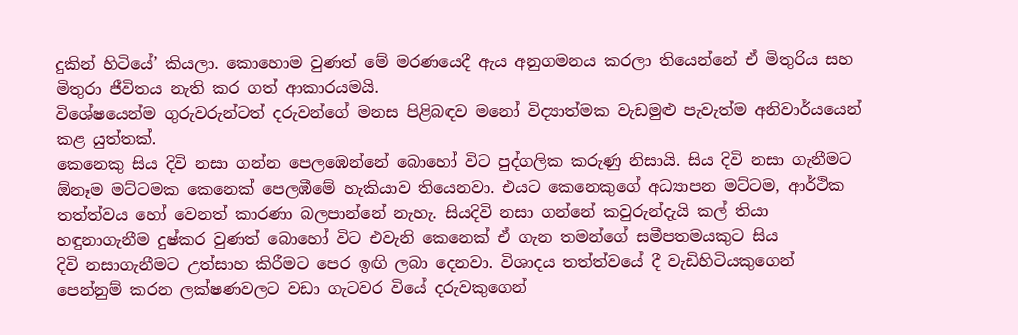දුකින් හිටියේ’ කියලා. කොහොම වුණත් මේ මරණයෙදී ඇය අනුගමනය කරලා තියෙන්නේ ඒ මිතුරිය සහ මිතුරා ජීවිතය නැති කර ගත් ආකාරයමයි.
විශේෂයෙන්ම ගුරුවරුන්ටත් දරුවන්ගේ මනස පිළිබඳව මනෝ විද්‍යාත්මක වැඩමුළු පැවැත්ම අනිවාර්ය‌යෙන් කළ යුත්තක්.
කෙනෙකු සිය දිවි නසා ගන්න පෙලඹෙන්නේ බොහෝ විට පුද්ගලික කරුණු නිසායි. සිය දිවි නසා ගැනීමට ඕනෑම මට්ටමක කෙනෙක් පෙලඹීමේ හැකියාව තියෙනවා. එයට කෙනෙකුගේ අධ්‍යාපන මට්ටම, ආර්ථික තත්ත්වය හෝ වෙනත් කාරණා බලපාන්නේ නැහැ. සියදිවි නසා ගන්නේ කවුරුන්දැයි කල් තියා හඳුනාගැනීම දුෂ්කර වුණත් බොහෝ විට එවැනි කෙනෙක් ඒ ගැන තමන්ගේ සමීපතමයකුට සිය
දිවි නසාගැනීමට උත්සාහ කිරීමට පෙර ඉඟි ලබා දෙනවා. විශාදය තත්ත්වයේ දී වැඩිහිටියකුගෙන් පෙන්නුම් කරන ලක්ෂණවලට වඩා ගැටවර වියේ දරුවකුගෙන්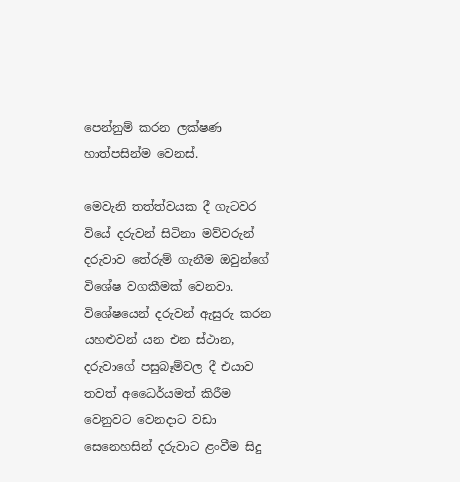පෙන්නුම් කරන ලක්ෂණ හාත්පසින්ම වෙනස්.

මෙවැනි තත්ත්වයක දී ගැටවර වියේ දරුවන් සිටිනා මව්වරුන් දරුවාව තේරුම් ගැනීම ඔවුන්ගේ විශේෂ වගකීමක් වෙනවා. විශේෂයෙන් දරුවන් ඇසුරු කරන යහළුවන් යන එන ස්ථාන, දරුවාගේ පසුබෑම්වල දී එයාව තවත් අධෛර්යමත් කිරීම වෙනුවට වෙනදාට වඩා සෙනෙහසින් දරුවාට ළංවීම සිදු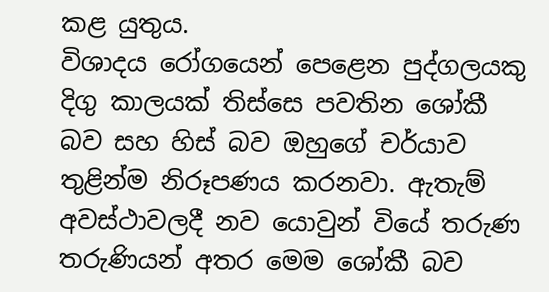කළ යුතුය.
විශාදය රෝගයෙන් පෙළෙන පුද්ගලයකු දිගු කාලයක් තිස්සෙ පවතින ශෝකී බව සහ හිස් බව ඔහුගේ චර්යාව තුළින්ම නිරූපණය කරනවා. ඇතැම් අවස්ථාවලදී නව යොවුන් වියේ තරුණ තරුණියන් අතර මෙම ශෝකී බව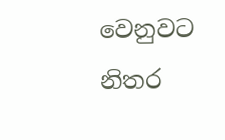වෙනුවට නිතර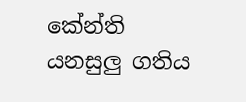කේන්ති යනසුලු ගතිය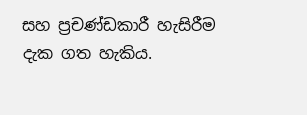සහ ප්‍රචණ්ඩකාරී හැසිරීම දැක ගත හැකිය.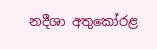නදීශා අතුකෝරළ